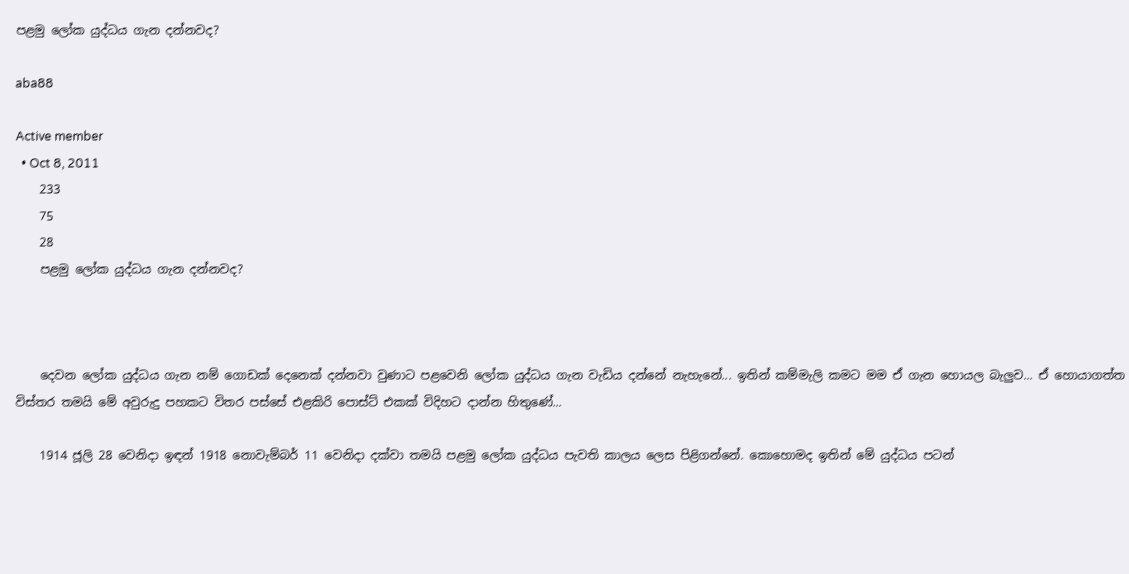පළමු ලෝක යුද්ධය ගැන දන්නවද?

aba88

Active member
  • Oct 8, 2011
    233
    75
    28
    පළමු ලෝක යුද්ධය ගැන දන්නවද?



    දෙවන ලෝක යුද්ධය ගැන නම් ගොඩක් දෙනෙක් දන්නවා වුණාට පළවෙනි ලෝක යුද්ධය ගැන වැඩිය දන්නේ නැහැනේ... ඉතින් කම්මැලි කමට මම ඒ ගැන හොයල බැලුව... ඒ හොයාගත්ත විස්තර තමයි මේ අවුරුදු පහකට විතර පස්සේ එළකිරි පොස්ට් එකක් විදිහට දාන්න හිතුණේ...

    1914 ජූලි 28 වෙනිදා ඉඳන් 1918 නොවැම්බර් 11 වෙනිදා දක්වා තමයි පළමු ලෝක යුද්ධය පැවති කාලය ලෙස පිළිගන්නේ. කොහොමද ඉතින් මේ යුද්ධය පටන්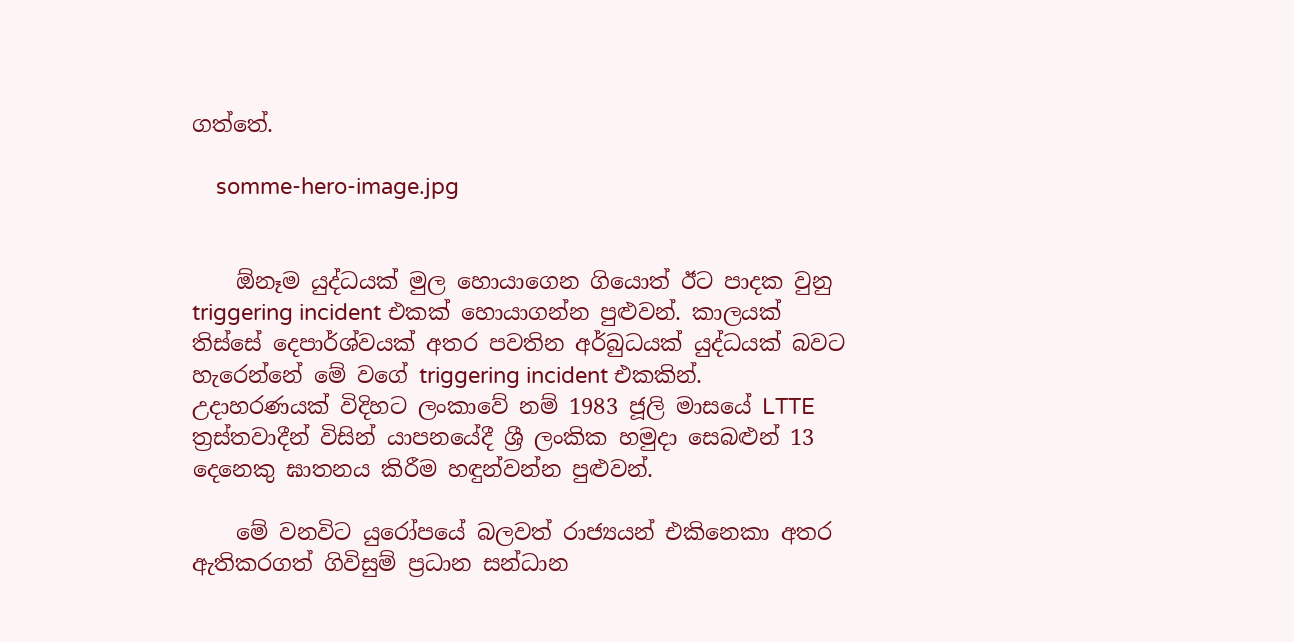ගත්තේ.

    somme-hero-image.jpg


    ඕනෑම යුද්ධයක් මුල හොයාගෙන ගියොත් ඊට පාදක වුනු triggering incident එකක් හොයාගන්න පුළුවන්. කාලයක් තිස්සේ දෙපාර්ශ්වයක් අතර පවතින අර්බුධයක් යුද්ධයක් බවට හැරෙන්නේ මේ වගේ triggering incident එකකින්. උදාහරණයක් විදිහට ලංකාවේ නම් 1983 ජූලි මාසයේ LTTE ත්‍රස්තවාදීන් විසින් යාපනයේදී ශ්‍රී ලංකික හමුදා සෙබළුන් 13 දෙනෙකු ඝාතනය කිරීම හඳුන්වන්න පුළුවන්.

    මේ වනවිට යුරෝපයේ බලවත් රාජ්‍යයන් එකිනෙකා අතර ඇතිකරගත් ගිවිසුම් ප්‍රධාන සන්ධාන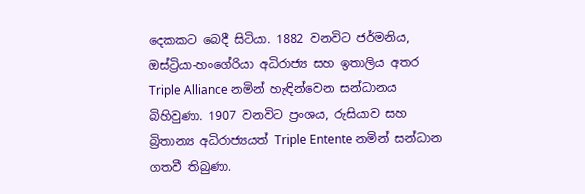දෙකකට බෙදී සිටියා. 1882 වනවිට ජර්මනිය, ඔස්ට්‍රියා-හංගේරියා අධිරාජ්‍ය සහ ඉතාලිය අතර Triple Alliance නමින් හැඳින්වෙන සන්ධානය බිහිවුණා. 1907 වනවිට ප්‍රංශය, රුසියාව සහ බ්‍රිතාන්‍ය අධිරාජ්‍යයත් Triple Entente නමින් සන්ධාන ගතවී තිබුණා.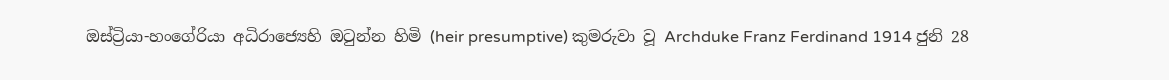ඔස්ට්‍රියා-හංගේරියා අධිරාජ්‍යෙහි ඔටුන්න හිමි (heir presumptive) කුමරුවා වූ Archduke Franz Ferdinand 1914 ජුනි 28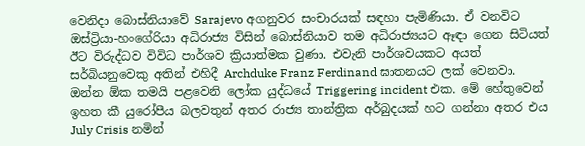වෙනිදා බොස්නියාවේ Sarajevo අගනුවර සංචාරයක් සඳහා පැමිණියා. ඒ වනවිට ඔස්ට්‍රියා-හංගේරියා අධිරාජ්‍ය විසින් බොස්නියාව තම අධිරාජ්‍යයට ඈඳා ගෙන සිටියත් ඊට විරුද්ධව විවිධ පාර්ශව ක්‍රියාත්මක වුණා. එවැනි පාර්ශවයකට අයත් සර්බියනුවෙකු අතින් එහිදී Archduke Franz Ferdinand ඝාතනයට ලක් වෙනවා. ඔන්න ඕක තමයි පළවෙනි ලෝක යුද්ධයේ Triggering incident එක. මේ හේතුවෙන් ඉහත කී යුරෝපීය බලවතුන් අතර රාජ්‍ය තාන්ත්‍රික අර්බුදයක් හට ගන්නා අතර එය July Crisis නමින්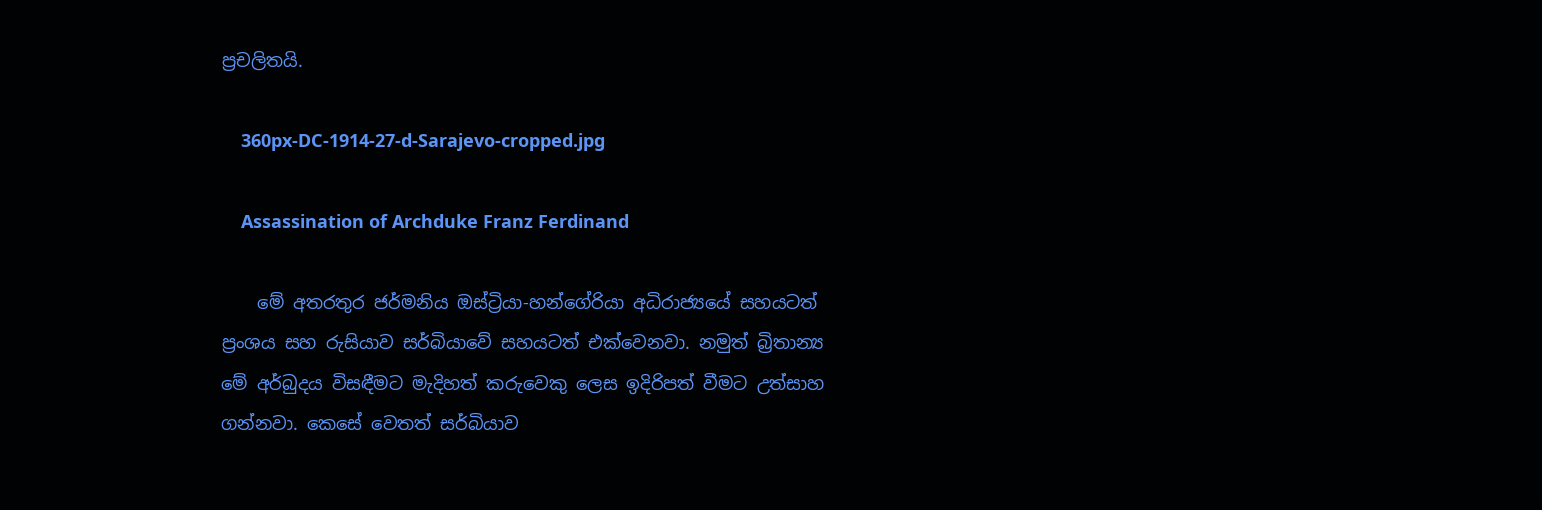ප්‍රචලිතයි.

    360px-DC-1914-27-d-Sarajevo-cropped.jpg

    Assassination of Archduke Franz Ferdinand

    මේ අතරතුර ජර්මනිය ඔස්ට්‍රියා-හන්ගේරියා අධිරාජ්‍යයේ සහයටත් ප්‍රංශය සහ රුසියාව සර්බියාවේ සහයටත් එක්වෙනවා. නමුත් බ්‍රිතාන්‍ය මේ අර්බුදය විසඳීමට මැදිහත් කරුවෙකු ලෙස ඉදිරිපත් වීමට උත්සාහ ගන්නවා. කෙසේ වෙතත් සර්බියාව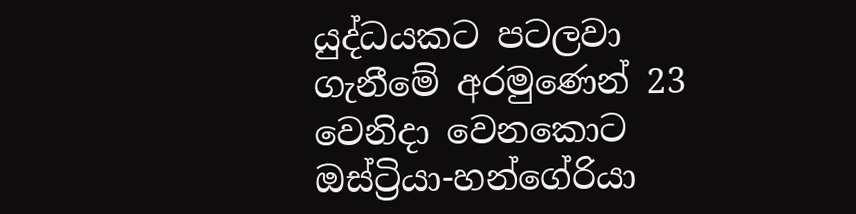යුද්ධයකට පටලවා ගැනීමේ අරමුණෙන් 23 වෙනිදා වෙනකොට ඔස්ට්‍රියා-හන්ගේරියා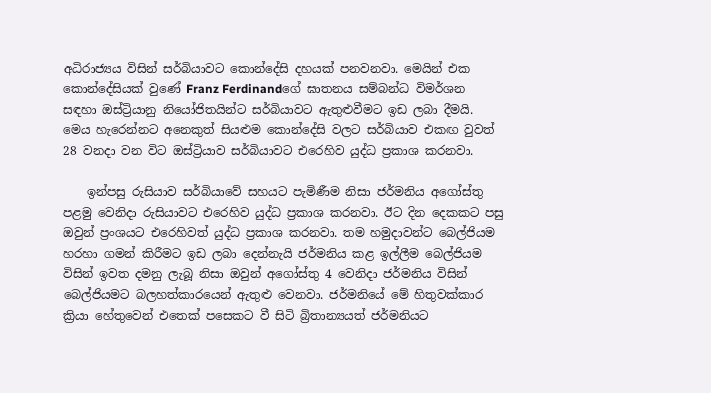අධිරාජ්‍යය විසින් සර්බියාවට කොන්දේසි දහයක් පනවනවා. මෙයින් එක කොන්දේසියක් වුණේ Franz Ferdinandගේ ඝාතනය සම්බන්ධ විමර්ශන සඳහා ඔස්ට්‍රියානු නියෝජිතයින්ට සර්බියාවට ඇතුළුවීමට ඉඩ ලබා දීමයි. මෙය හැරෙන්නට අනෙකුත් සියළුම කොන්දේසි වලට සර්බියාව එකඟ වුවත් 28 වනදා වන විට ඔස්ට්‍රියාව සර්බියාවට එරෙහිව යුද්ධ ප්‍රකාශ කරනවා.

    ඉන්පසු රුසියාව සර්බියාවේ සහයට පැමිණීම නිසා ජර්මනිය අගෝස්තු පළමු වෙනිදා රුසියාවට එරෙහිව යුද්ධ ප්‍රකාශ කරනවා. ඊට දින දෙකකට පසු ඔවුන් ප්‍රංශයට එරෙහිවත් යුද්ධ ප්‍රකාශ කරනවා. තම හමුදාවන්ට බෙල්ජියම හරහා ගමන් කිරීමට ඉඩ ලබා දෙන්නැයි ජර්මනිය කළ ඉල්ලීම බෙල්ජියම විසින් ඉවත දමනු ලැබූ නිසා ඔවුන් අගෝස්තු 4 වෙනිදා ජර්මනිය විසින් බෙල්ජියමට බලහත්කාරයෙන් ඇතුළු වෙනවා. ජර්මනියේ මේ හිතුවක්කාර ක්‍රියා හේතුවෙන් එතෙක් පසෙකට වී සිටි බ්‍රිතාන්‍යයත් ජර්මනියට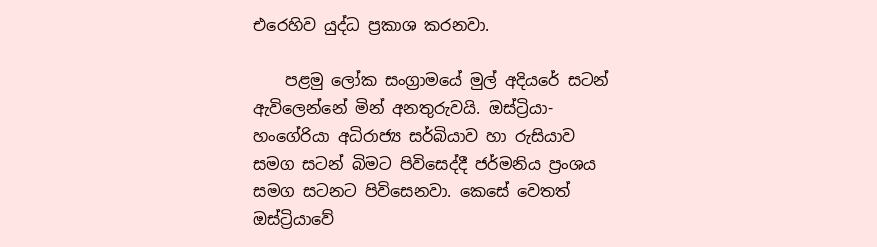එරෙහිව යුද්ධ ප්‍රකාශ කරනවා.

    පළමු ලෝක සංග්‍රාමයේ මුල් අදියරේ සටන් ඇවිලෙන්නේ මින් අනතුරුවයි. ඔස්ට්‍රියා-හංගේරියා අධිරාජ්‍ය සර්බියාව හා රුසියාව සමග සටන් බිමට පිවිසෙද්දී ජර්මනිය ප්‍රංශය සමග සටනට පිවිසෙනවා. කෙසේ වෙතත් ඔස්ට්‍රියාවේ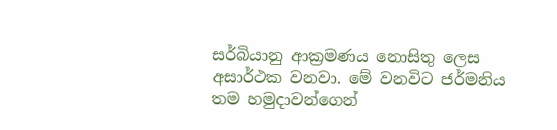සර්බියානු ආක්‍රමණය නොසිතු ලෙස අසාර්ථක වනවා. මේ වනවිට ජර්මනිය තම හමුදාවන්ගෙන්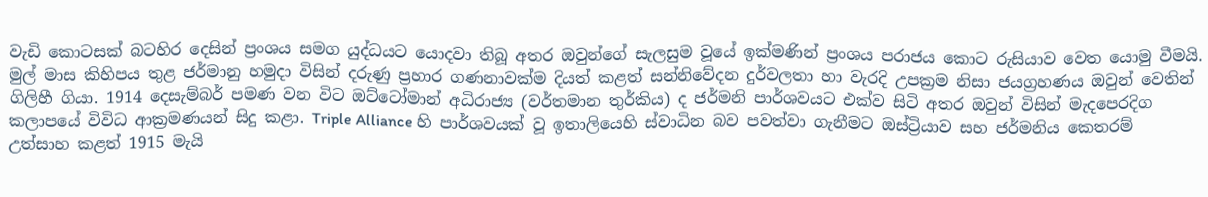වැඩි කොටසක් බටහිර දෙසින් ප්‍රංශය සමග යුද්ධයට යොදවා තිබූ අතර ඔවුන්ගේ සැලසුම වූයේ ඉක්මණින් ප්‍රංශය පරාජය කොට රුසියාව වෙත යොමු වීමයි. මුල් මාස කිහිපය තුළ ජර්මානු හමුදා විසින් දරුණු ප්‍රහාර ගණනාවක්ම දියත් කළත් සන්නිවේදන දුර්වලතා හා වැරදි උපක්‍රම නිසා ජයග්‍රහණය ඔවුන් වෙතින් ගිලිහී ගියා. 1914 දෙසැම්බර් පමණ වන විට ඔට්ටෝමාන් අධිරාජ්‍ය (වර්තමාන තුර්කිය) ද ජර්මනි පාර්ශවයට එක්ව සිටි අතර ඔවුන් විසින් මැදපෙරදිග කලාපයේ විවිධ ආක්‍රමණයන් සිදු කළා. Triple Alliance හි පාර්ශවයක් වූ ඉතාලියෙහි ස්වාධින බව පවත්වා ගැනීමට ඔස්ට්‍රියාව සහ ජර්මනිය කෙතරම් උත්සාහ කළත් 1915 මැයි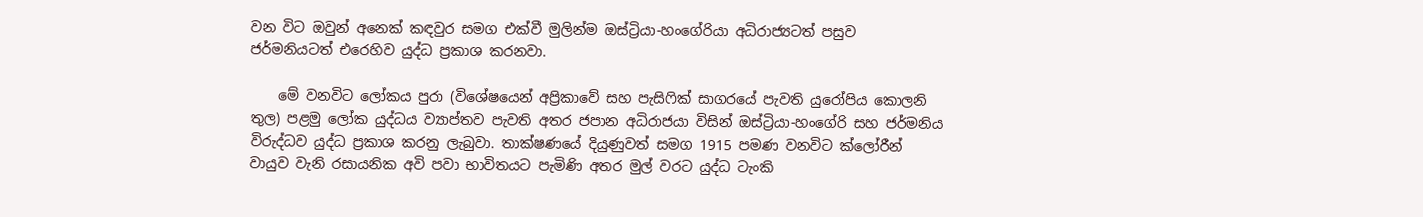වන විට ඔවුන් අනෙක් කඳවුර සමග එක්වී මුලින්ම ඔස්ට්‍රියා-හංගේරියා අධිරාජ්‍යටත් පසුව ජර්මනියටත් එරෙහිව යුද්ධ ප්‍රකාශ කරනවා.

    මේ වනවිට ලෝකය පුරා (විශේෂයෙන් අප්‍රිකාවේ සහ පැසිෆික් සාගරයේ පැවති යුරෝපිය කොලනි තුල) පළමු ලෝක යුද්ධය ව්‍යාප්තව පැවති අතර ජපාන අධිරාජයා විසින් ඔස්ට්‍රියා-හංගේරි සහ ජර්මනිය විරුද්ධව යුද්ධ ප්‍රකාශ කරනු ලැබුවා. තාක්ෂණයේ දියුණුවත් සමග 1915 පමණ වනවිට ක්ලෝරීන් වායුව වැනි රසායනික අවි පවා භාවිතයට පැමිණි අතර මුල් වරට යුද්ධ ටැංකි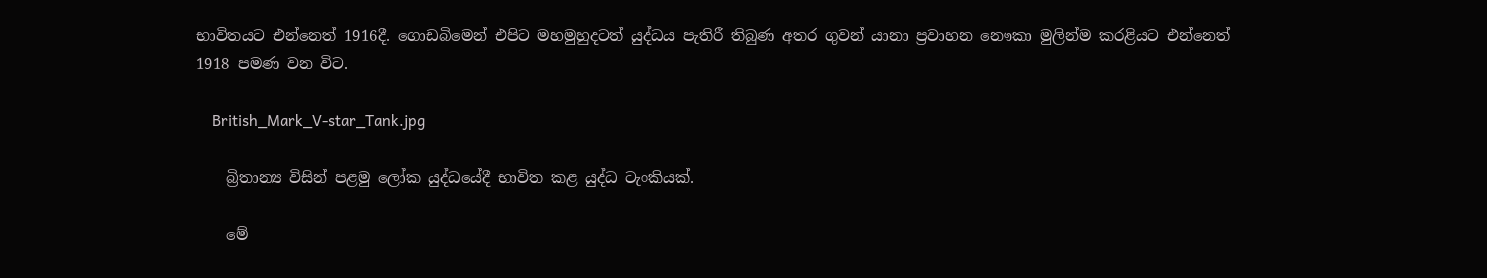භාවිතයට එන්නෙත් 1916දී. ගොඩබිමෙන් එපිට මහමුහුදටත් යුද්ධය පැතිරී තිබුණ අතර ගුවන් යානා ප්‍රවාහන නෞකා මුලින්ම කරළියට එන්නෙත් 1918 පමණ වන විට.

    British_Mark_V-star_Tank.jpg

    බ්‍රිතාන්‍ය විසින් පළමු ලෝක යුද්ධයේදී භාවිත කළ යුද්ධ ටැංකියක්.

    මේ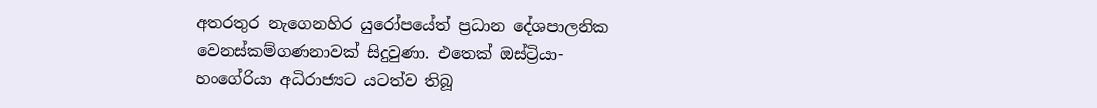අතරතුර නැගෙනහිර යුරෝපයේත් ප්‍රධාන දේශපාලනික වෙනස්කම්ගණනාවක් සිදුවුණා. එතෙක් ඔස්ට්‍රියා-හංගේරියා අධිරාජ්‍යට යටත්ව තිබූ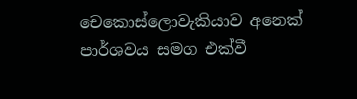චෙකොස්ලොවැකියාව අනෙක් පාර්ශවය සමග එක්වී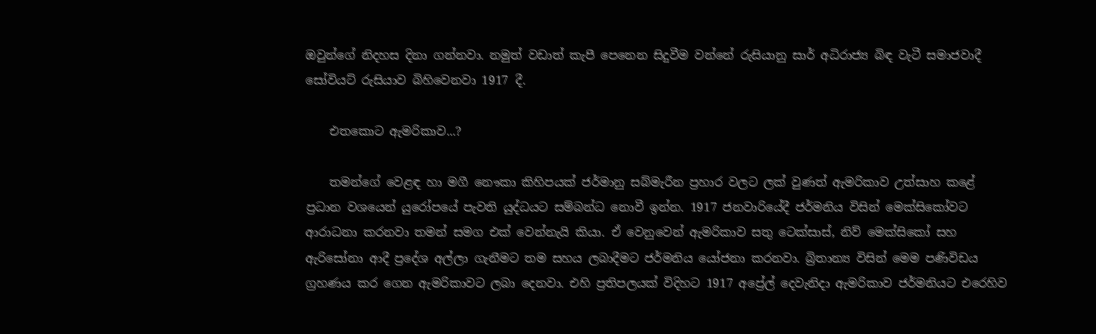ඔවුන්ගේ නිදහස දිනා ගන්නවා. නමුත් වඩාත් කැපී පෙනෙන සිදුවීම වන්නේ රුසියානු සාර් අධිරාජ්‍ය බිඳ වැටී සමාජවාදී සෝවියට් රුසියාව බිහිවෙනවා 1917 දී.

    එතකොට ඇමරිකාව...?

    තමන්ගේ වෙළඳ හා මගී නෞකා කිහිපයක් ජර්මානු සබ්මැරීන ප්‍රහාර වලට ලක් වුණත් ඇමරිකාව උත්සාහ කළේ ප්‍රධාන වශයෙන් යුරෝපයේ පැවති යුද්ධයට සම්බන්ධ නොවී ඉන්න. 1917 ජනවාරියේදී ජර්මනිය විසින් මෙක්සිකෝවට ආරාධනා කරනවා තමන් සමග එක් වෙන්නැයි කියා. ඒ වෙනුවෙන් ඇමරිකාව සතු ටෙක්සාස්, නිව් මෙක්සිකෝ සහ ඇරිසෝනා ආදී ප්‍රදේශ අල්ලා ගැනීමට තම සහය ලබාදීමට ජර්මනිය යෝජනා කරනවා. බ්‍රිතාන්‍ය විසින් මෙම පණිවිඩය ග්‍රහණය කර ගෙන ඇමරිකාවට ලබා දෙනවා. එහි ප්‍රතිපලයක් විදිහට 1917 අප්‍රේල් දෙවැනිදා ඇමරිකාව ජර්මනියට එරෙහිව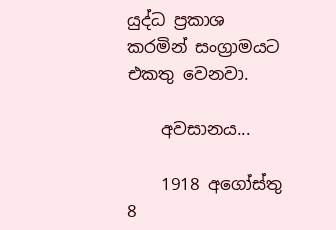යුද්ධ ප්‍රකාශ කරමින් සංග්‍රාමයට එකතු වෙනවා.

    අවසානය...

    1918 අගෝස්තු 8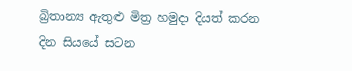බ්‍රිතාන්‍ය ඇතුළු මිත්‍ර හමුදා දියත් කරන දින සියයේ සටන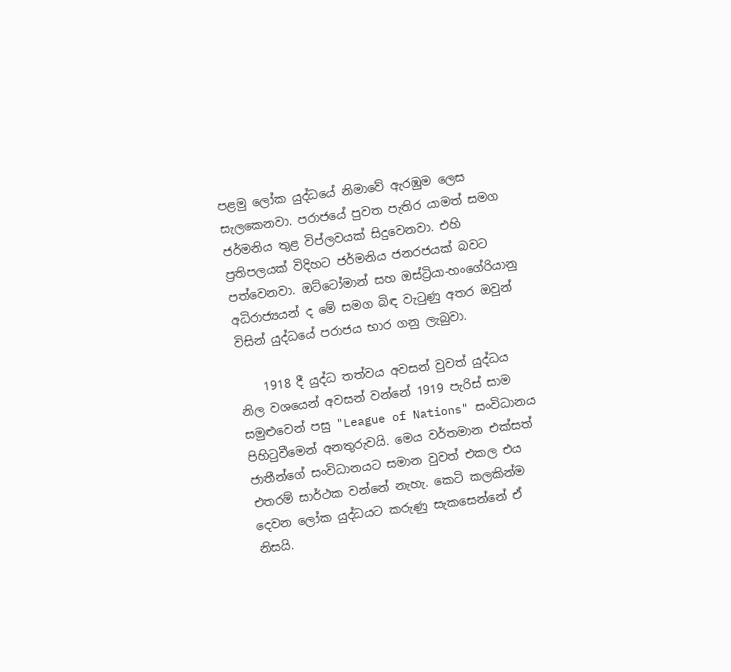පළමු ලෝක යුද්ධයේ නිමාවේ ඇරඹුම ලෙස සැලකෙනවා. පරාජයේ පුවත පැතිර යාමත් සමග ජර්මනිය තුළ විප්ලවයක් සිදුවෙනවා. එහි ප්‍රතිපලයක් විදිහට ජර්මනිය ජනරජයක් බවට පත්වෙනවා. ඔට්ටෝමාන් සහ ඔස්ට්‍රියා-හංගේරියානු අධිරාජ්‍යයන් ද මේ සමග බිඳ වැටුණු අතර ඔවුන් විසින් යුද්ධයේ පරාජය භාර ගනු ලැබුවා.

    1918 දී යුද්ධ තත්වය අවසන් වුවත් යුද්ධය නිල වශයෙන් අවසන් වන්නේ 1919 පැරිස් සාම සමුළුවෙන් පසු "League of Nations" සංවිධානය පිහිටුවීමෙන් අනතුරුවයි. මෙය වර්තමාන එක්සත් ජාතීන්ගේ සංවිධානයට සමාන වුවත් එකල එය එතරම් සාර්ථක වන්නේ නැහැ. කෙටි කලකින්ම දෙවන ලෝක යුද්ධයට කරුණු සැකසෙන්නේ ඒ නිසයි.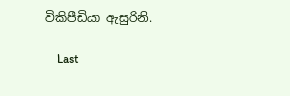විකිපීඩියා ඇසුරිනි.

    Last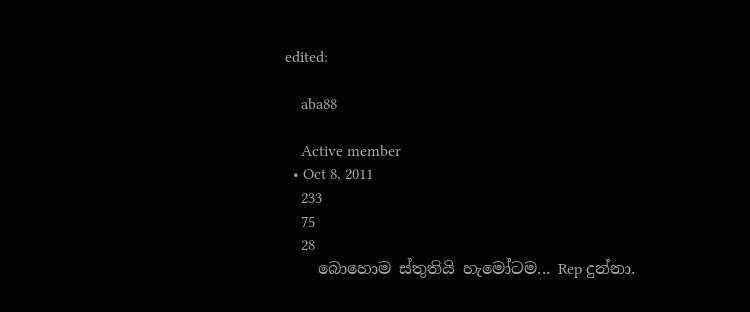edited:

    aba88

    Active member
  • Oct 8, 2011
    233
    75
    28
    බොහොම ස්තුතියි හැමෝටම... Rep දුන්නා.